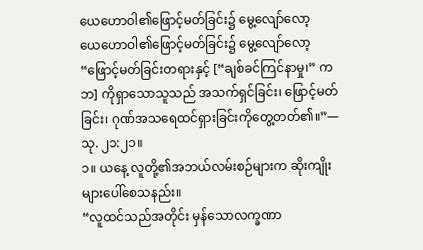ယေဟောဝါ၏ဖြောင့်မတ်ခြင်း၌ မွေ့လျော်လော့
ယေဟောဝါ၏ဖြောင့်မတ်ခြင်း၌ မွေ့လျော်လော့
“ဖြောင့်မတ်ခြင်းတရားနှင့် [“ချစ်ခင်ကြင်နာမှု၊” ကဘ] ကိုရှာသောသူသည် အသက်ရှင်ခြင်း၊ ဖြောင့်မတ်ခြင်း၊ ဂုဏ်အသရေထင်ရှားခြင်းကိုတွေ့တတ်၏။”—သု. ၂၁:၂၁။
၁။ ယနေ့ လူတို့၏အဘယ်လမ်းစဉ်များက ဆိုးကျိုးများပေါ်စေသနည်း။
“လူထင်သည်အတိုင်း မှန်သောလက္ခဏာ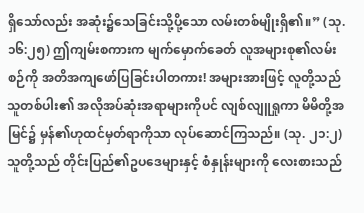ရှိသော်လည်း အဆုံး၌သေခြင်းသို့ပို့သော လမ်းတစ်မျိုးရှိ၏။” (သု. ၁၆:၂၅) ဤကျမ်းစကားက မျက်မှောက်ခေတ် လူအများစု၏လမ်းစဉ်ကို အတိအကျဖော်ပြခြင်းပါတကား! အများအားဖြင့် လူတို့သည် သူတစ်ပါး၏ အလိုအပ်ဆုံးအရာများကိုပင် လျစ်လျူရှုကာ မိမိတို့အမြင်၌ မှန်၏ဟုထင်မှတ်ရာကိုသာ လုပ်ဆောင်ကြသည်။ (သု. ၂၁:၂) သူတို့သည် တိုင်းပြည်၏ဥပဒေများနှင့် စံနှုန်းများကို လေးစားသည်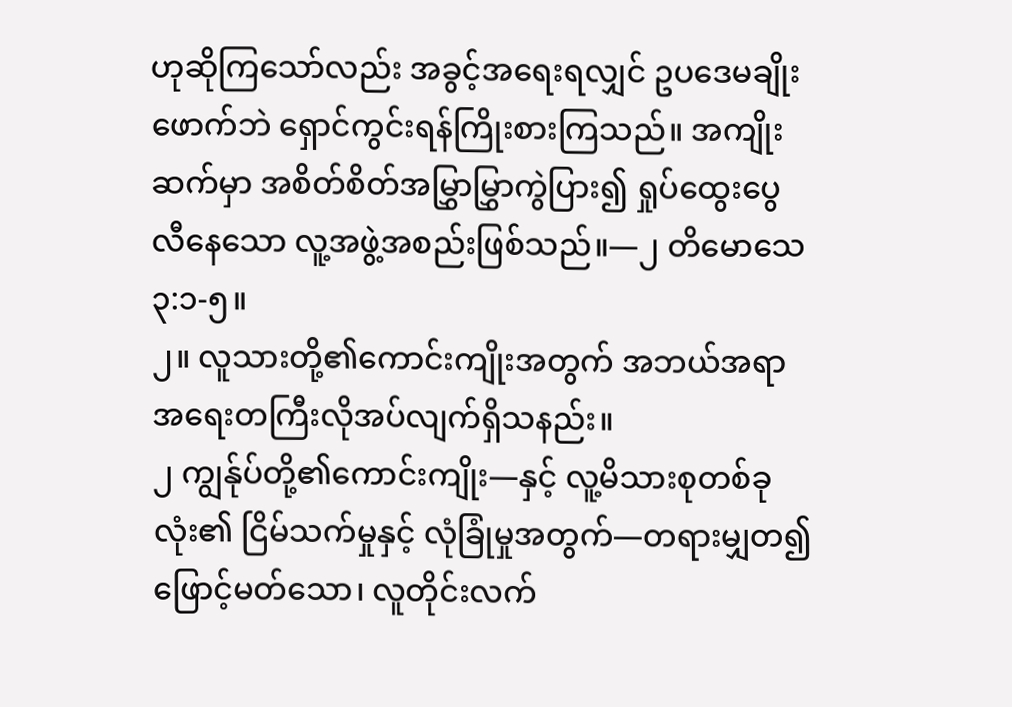ဟုဆိုကြသော်လည်း အခွင့်အရေးရလျှင် ဥပဒေမချိုးဖောက်ဘဲ ရှောင်ကွင်းရန်ကြိုးစားကြသည်။ အကျိုးဆက်မှာ အစိတ်စိတ်အမြွှာမြွှာကွဲပြား၍ ရှုပ်ထွေးပွေလီနေသော လူ့အဖွဲ့အစည်းဖြစ်သည်။—၂ တိမောသေ ၃:၁-၅။
၂။ လူသားတို့၏ကောင်းကျိုးအတွက် အဘယ်အရာ အရေးတကြီးလိုအပ်လျက်ရှိသနည်း။
၂ ကျွန်ုပ်တို့၏ကောင်းကျိုး—နှင့် လူ့မိသားစုတစ်ခုလုံး၏ ငြိမ်သက်မှုနှင့် လုံခြုံမှုအတွက်—တရားမျှတ၍ ဖြောင့်မတ်သော၊ လူတိုင်းလက်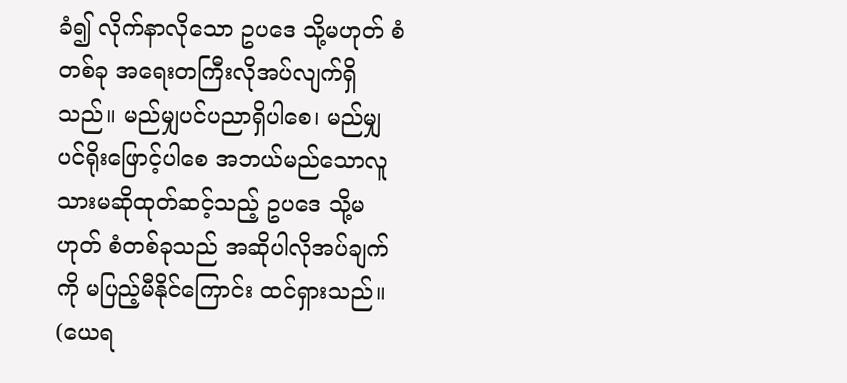ခံ၍ လိုက်နာလိုသော ဥပဒေ သို့မဟုတ် စံတစ်ခု အရေးတကြီးလိုအပ်လျက်ရှိသည်။ မည်မျှပင်ပညာရှိပါစေ၊ မည်မျှပင်ရိုးဖြောင့်ပါစေ အဘယ်မည်သောလူသားမဆိုထုတ်ဆင့်သည့် ဥပဒေ သို့မဟုတ် စံတစ်ခုသည် အဆိုပါလိုအပ်ချက်ကို မပြည့်မီနိုင်ကြောင်း ထင်ရှားသည်။ (ယေရ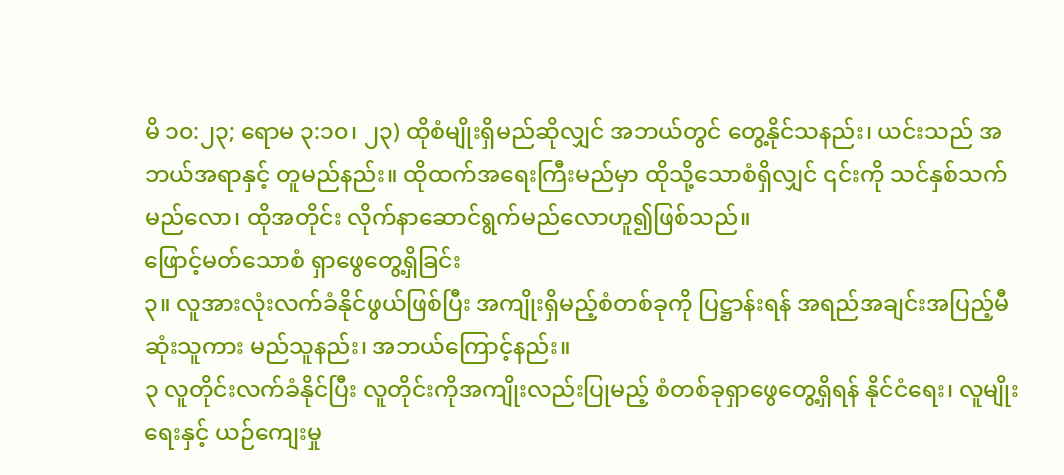မိ ၁၀:၂၃; ရောမ ၃:၁၀၊ ၂၃) ထိုစံမျိုးရှိမည်ဆိုလျှင် အဘယ်တွင် တွေ့နိုင်သနည်း၊ ယင်းသည် အဘယ်အရာနှင့် တူမည်နည်း။ ထိုထက်အရေးကြီးမည်မှာ ထိုသို့သောစံရှိလျှင် ၎င်းကို သင်နှစ်သက်မည်လော၊ ထိုအတိုင်း လိုက်နာဆောင်ရွက်မည်လောဟူ၍ဖြစ်သည်။
ဖြောင့်မတ်သောစံ ရှာဖွေတွေ့ရှိခြင်း
၃။ လူအားလုံးလက်ခံနိုင်ဖွယ်ဖြစ်ပြီး အကျိုးရှိမည့်စံတစ်ခုကို ပြဋ္ဌာန်းရန် အရည်အချင်းအပြည့်မီဆုံးသူကား မည်သူနည်း၊ အဘယ်ကြောင့်နည်း။
၃ လူတိုင်းလက်ခံနိုင်ပြီး လူတိုင်းကိုအကျိုးလည်းပြုမည့် စံတစ်ခုရှာဖွေတွေ့ရှိရန် နိုင်ငံရေး၊ လူမျိုးရေးနှင့် ယဉ်ကျေးမှု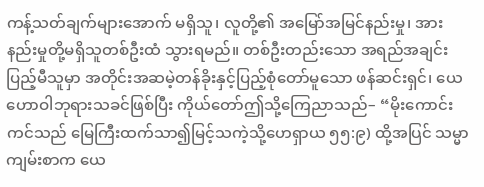ကန့်သတ်ချက်များအောက် မရှိသူ၊ လူတို့၏ အမြော်အမြင်နည်းမှု၊ အားနည်းမှုတို့မရှိသူတစ်ဦးထံ သွားရမည်။ တစ်ဦးတည်းသော အရည်အချင်းပြည့်မီသူမှာ အတိုင်းအဆမဲ့တန်ခိုးနှင့်ပြည့်စုံတော်မူသော ဖန်ဆင်းရှင်၊ ယေဟောဝါဘုရားသခင်ဖြစ်ပြီး ကိုယ်တော်ဤသို့ကြေညာသည်– “မိုးကောင်းကင်သည် မြေကြီးထက်သာ၍မြင့်သကဲ့သို့ဟေရှာယ ၅၅:၉) ထို့အပြင် သမ္မာကျမ်းစာက ယေ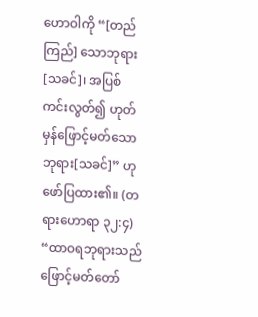ဟောဝါကို “[တည်ကြည်] သောဘုရား[သခင်]၊ အပြစ်ကင်းလွတ်၍ ဟုတ်မှန်ဖြောင့်မတ်သောဘုရား[သခင်]” ဟု ဖော်ပြထား၏။ (တရားဟောရာ ၃၂:၄) “ထာဝရဘုရားသည် ဖြောင့်မတ်တော်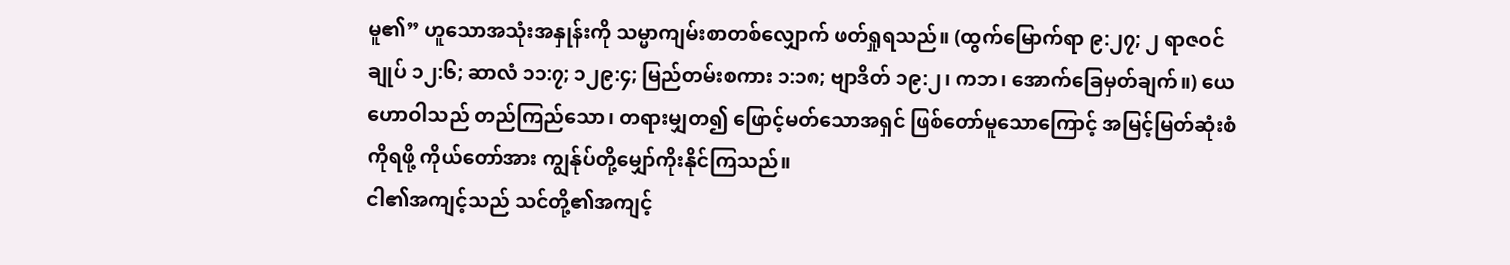မူ၏” ဟူသောအသုံးအနှုန်းကို သမ္မာကျမ်းစာတစ်လျှောက် ဖတ်ရှုရသည်။ (ထွက်မြောက်ရာ ၉:၂၇; ၂ ရာဇဝင်ချုပ် ၁၂:၆; ဆာလံ ၁၁:၇; ၁၂၉:၄; မြည်တမ်းစကား ၁:၁၈; ဗျာဒိတ် ၁၉:၂၊ ကဘ၊ အောက်ခြေမှတ်ချက်။) ယေဟောဝါသည် တည်ကြည်သော၊ တရားမျှတ၍ ဖြောင့်မတ်သောအရှင် ဖြစ်တော်မူသောကြောင့် အမြင့်မြတ်ဆုံးစံကိုရဖို့ ကိုယ်တော်အား ကျွန်ုပ်တို့မျှော်ကိုးနိုင်ကြသည်။
ငါ၏အကျင့်သည် သင်တို့၏အကျင့်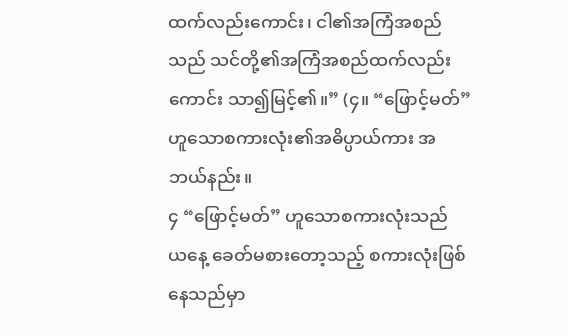ထက်လည်းကောင်း၊ ငါ၏အကြံအစည်သည် သင်တို့၏အကြံအစည်ထက်လည်းကောင်း သာ၍မြင့်၏။” (၄။ “ဖြောင့်မတ်” ဟူသောစကားလုံး၏အဓိပ္ပာယ်ကား အဘယ်နည်း။
၄ “ဖြောင့်မတ်” ဟူသောစကားလုံးသည် ယနေ့ ခေတ်မစားတော့သည့် စကားလုံးဖြစ်နေသည်မှာ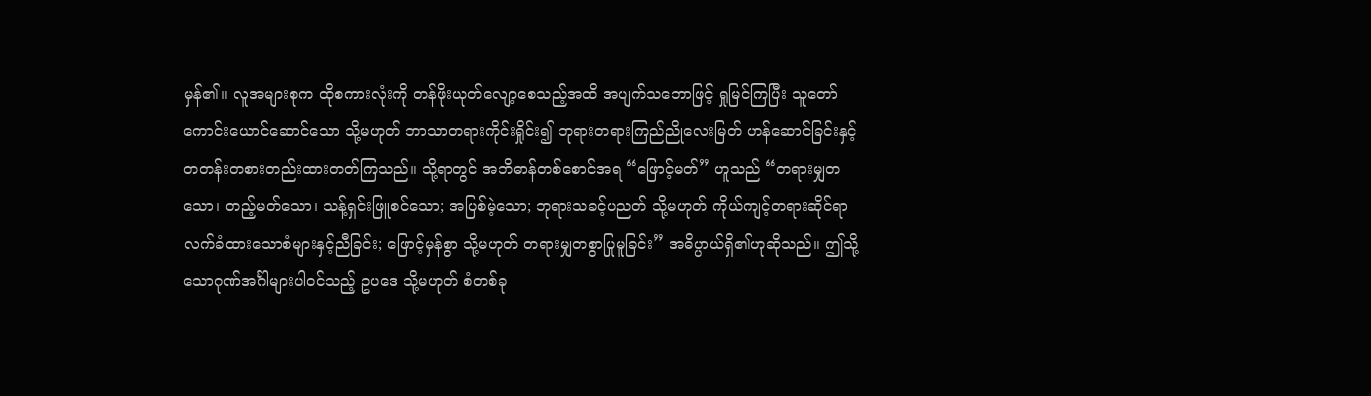မှန်၏။ လူအများစုက ထိုစကားလုံးကို တန်ဖိုးယုတ်လျော့စေသည့်အထိ အပျက်သဘောဖြင့် ရှုမြင်ကြပြီး သူတော်ကောင်းယောင်ဆောင်သော သို့မဟုတ် ဘာသာတရားကိုင်းရှိုင်း၍ ဘုရားတရားကြည်ညိုလေးမြတ် ဟန်ဆောင်ခြင်းနှင့် တတန်းတစားတည်းထားတတ်ကြသည်။ သို့ရာတွင် အဘိဓာန်တစ်စောင်အရ “ဖြောင့်မတ်” ဟူသည် “တရားမျှတသော၊ တည့်မတ်သော၊ သန့်ရှင်းဖြူစင်သော; အပြစ်မဲ့သော; ဘုရားသခင့်ပညတ် သို့မဟုတ် ကိုယ်ကျင့်တရားဆိုင်ရာ လက်ခံထားသောစံများနှင့်ညီခြင်း; ဖြောင့်မှန်စွာ သို့မဟုတ် တရားမျှတစွာပြုမူခြင်း” အဓိပ္ပာယ်ရှိ၏ဟုဆိုသည်။ ဤသို့သောဂုဏ်အင်္ဂါများပါဝင်သည့် ဥပဒေ သို့မဟုတ် စံတစ်ခု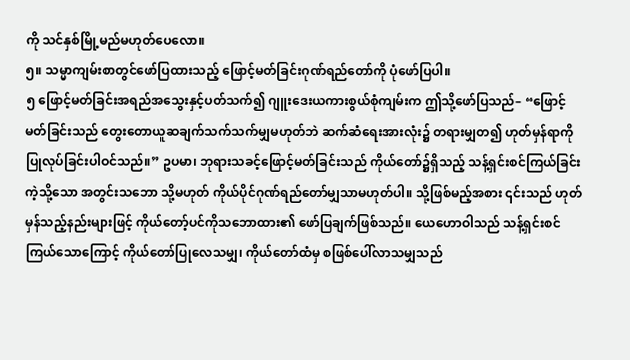ကို သင်နှစ်မြို့မည်မဟုတ်ပေလော။
၅။ သမ္မာကျမ်းစာတွင်ဖော်ပြထားသည့် ဖြောင့်မတ်ခြင်းဂုဏ်ရည်တော်ကို ပုံဖော်ပြပါ။
၅ ဖြောင့်မတ်ခြင်းအရည်အသွေးနှင့်ပတ်သက်၍ ဂျူးဒေးယကားစွယ်စုံကျမ်းက ဤသို့ဖော်ပြသည်– “ဖြောင့်မတ်ခြင်းသည် တွေးတောယူဆချက်သက်သက်မျှမဟုတ်ဘဲ ဆက်ဆံရေးအားလုံး၌ တရားမျှတ၍ ဟုတ်မှန်ရာကို ပြုလုပ်ခြင်းပါဝင်သည်။” ဥပမာ၊ ဘုရားသခင့်ဖြောင့်မတ်ခြင်းသည် ကိုယ်တော်၌ရှိသည့် သန့်ရှင်းစင်ကြယ်ခြင်းကဲ့သို့သော အတွင်းသဘော သို့မဟုတ် ကိုယ်ပိုင်ဂုဏ်ရည်တော်မျှသာမဟုတ်ပါ။ သို့ဖြစ်မည့်အစား ၎င်းသည် ဟုတ်မှန်သည့်နည်းများဖြင့် ကိုယ်တော့်ပင်ကိုသဘောထား၏ ဖော်ပြချက်ဖြစ်သည်။ ယေဟောဝါသည် သန့်ရှင်းစင်ကြယ်သောကြောင့် ကိုယ်တော်ပြုလေသမျှ၊ ကိုယ်တော်ထံမှ စဖြစ်ပေါ်လာသမျှသည်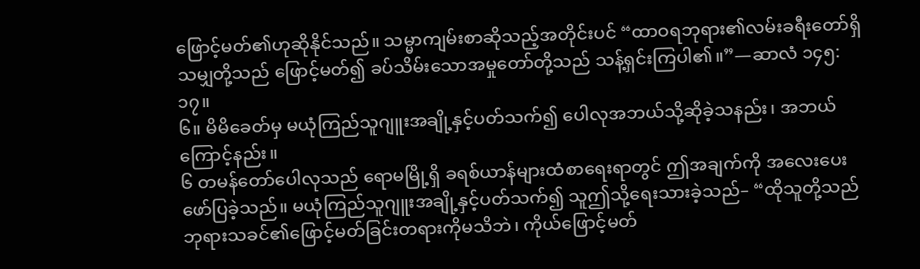ဖြောင့်မတ်၏ဟုဆိုနိုင်သည်။ သမ္မာကျမ်းစာဆိုသည့်အတိုင်းပင် “ထာဝရဘုရား၏လမ်းခရီးတော်ရှိသမျှတို့သည် ဖြောင့်မတ်၍ ခပ်သိမ်းသောအမှုတော်တို့သည် သန့်ရှင်းကြပါ၏။”—ဆာလံ ၁၄၅:၁၇။
၆။ မိမိခေတ်မှ မယုံကြည်သူဂျူးအချို့နှင့်ပတ်သက်၍ ပေါလုအဘယ်သို့ဆိုခဲ့သနည်း၊ အဘယ်ကြောင့်နည်း။
၆ တမန်တော်ပေါလုသည် ရောမမြို့ရှိ ခရစ်ယာန်များထံစာရေးရာတွင် ဤအချက်ကို အလေးပေးဖော်ပြခဲ့သည်။ မယုံကြည်သူဂျူးအချို့နှင့်ပတ်သက်၍ သူဤသို့ရေးသားခဲ့သည်– “ထိုသူတို့သည် ဘုရားသခင်၏ဖြောင့်မတ်ခြင်းတရားကိုမသိဘဲ၊ ကိုယ်ဖြောင့်မတ်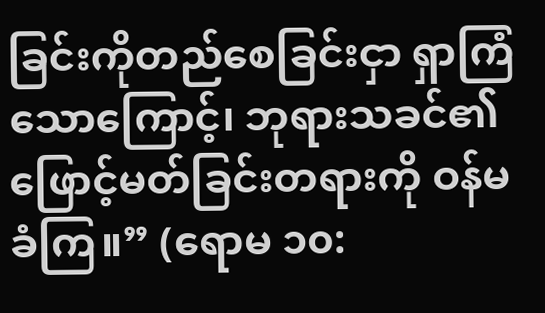ခြင်းကိုတည်စေခြင်းငှာ ရှာကြံသောကြောင့်၊ ဘုရားသခင်၏ဖြောင့်မတ်ခြင်းတရားကို ဝန်မခံကြ။” (ရောမ ၁၀: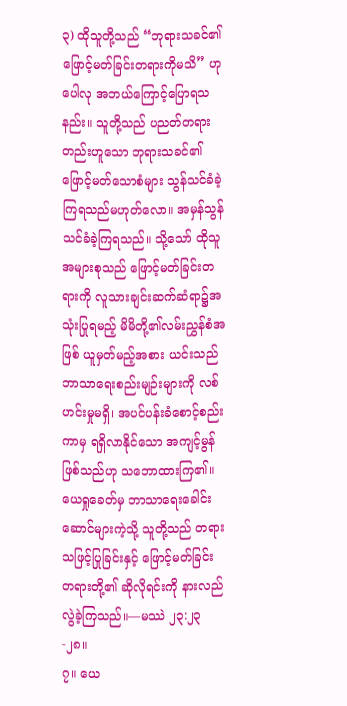၃) ထိုသူတို့သည် “ဘုရားသခင်၏ဖြောင့်မတ်ခြင်းတရားကိုမသိ” ဟု ပေါလု အဘယ်ကြောင့်ပြောရသနည်း။ သူတို့သည် ပညတ်တရားတည်းဟူသော ဘုရားသခင်၏ဖြောင့်မတ်သောစံများ သွန်သင်ခံခဲ့ကြရသည်မဟုတ်လော။ အမှန်သွန်သင်ခံခဲ့ကြရသည်။ သို့သော် ထိုသူအများစုသည် ဖြောင့်မတ်ခြင်းတရားကို လူသားချင်းဆက်ဆံရာ၌အသုံးပြုရမည့် မိမိတို့၏လမ်းညွှန်စံအဖြစ် ယူမှတ်မည့်အစား ယင်းသည် ဘာသာရေးစည်းမျဉ်းများကို လစ်ဟင်းမှုမရှိ၊ အပင်ပန်းခံစောင့်စည်းကာမှ ရရှိလာနိုင်သော အကျင့်မွန်ဖြစ်သည်ဟု သဘောထားကြ၏။ ယေရှုခေတ်မှ ဘာသာရေးခေါင်းဆောင်များကဲ့သို့ သူတို့သည် တရားသဖြင့်ပြုခြင်းနှင့် ဖြောင့်မတ်ခြင်းတရားတို့၏ ဆိုလိုရင်းကို နားလည်လွဲခဲ့ကြသည်။—မဿဲ ၂၃:၂၃-၂၈။
၇။ ယေ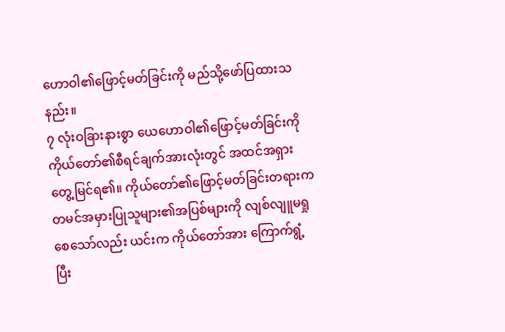ဟောဝါ၏ဖြောင့်မတ်ခြင်းကို မည်သို့ဖော်ပြထားသနည်း။
၇ လုံးဝခြားနားစွာ ယေဟောဝါ၏ဖြောင့်မတ်ခြင်းကို ကိုယ်တော်၏စီရင်ချက်အားလုံးတွင် အထင်အရှားတွေ့မြင်ရ၏။ ကိုယ်တော်၏ဖြောင့်မတ်ခြင်းတရားက တမင်အမှားပြုသူများ၏အပြစ်များကို လျစ်လျူမရှုစေသော်လည်း ယင်းက ကိုယ်တော်အား ကြောက်ရွံ့ပြီး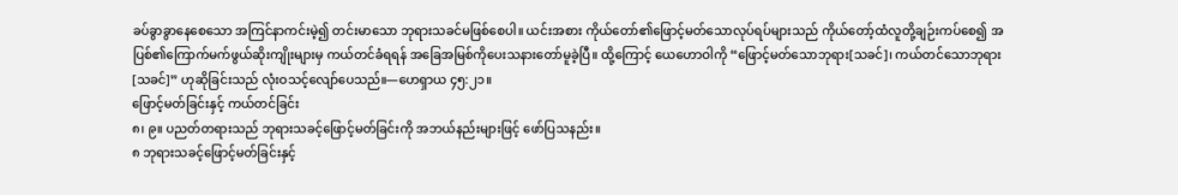ခပ်ခွာခွာနေစေသော အကြင်နာကင်းမဲ့၍ တင်းမာသော ဘုရားသခင်မဖြစ်စေပါ။ ယင်းအစား ကိုယ်တော်၏ဖြောင့်မတ်သောလုပ်ရပ်များသည် ကိုယ်တော့်ထံလူတို့ချဉ်းကပ်စေ၍ အပြစ်၏ကြောက်မက်ဖွယ်ဆိုးကျိုးများမှ ကယ်တင်ခံရရန် အခြေအမြစ်ကိုပေးသနားတော်မူခဲ့ပြီ။ ထို့ကြောင့် ယေဟောဝါကို “ဖြောင့်မတ်သောဘုရား[သခင်]၊ ကယ်တင်သောဘုရား[သခင်]” ဟုဆိုခြင်းသည် လုံးဝသင့်လျော်ပေသည်။—ဟေရှာယ ၄၅:၂၁။
ဖြောင့်မတ်ခြင်းနှင့် ကယ်တင်ခြင်း
၈၊ ၉။ ပညတ်တရားသည် ဘုရားသခင့်ဖြောင့်မတ်ခြင်းကို အဘယ်နည်းများဖြင့် ဖော်ပြသနည်း။
၈ ဘုရားသခင့်ဖြောင့်မတ်ခြင်းနှင့်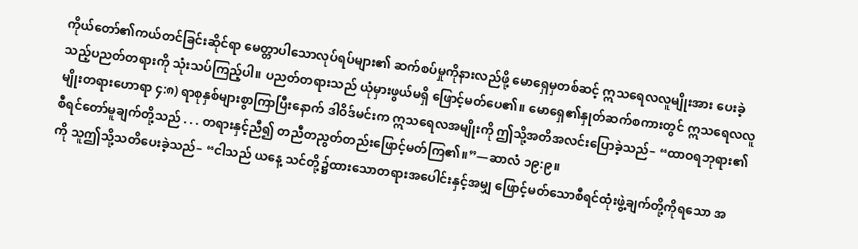ကိုယ်တော်၏ကယ်တင်ခြင်းဆိုင်ရာ မေတ္တာပါသောလုပ်ရပ်များ၏ ဆက်စပ်မှုကိုနားလည်ဖို့ မောရှေမှတစ်ဆင့် ဣသရေလလူမျိုးအား ပေးခဲ့သည့်ပညတ်တရားကို သုံးသပ်ကြည့်ပါ။ ပညတ်တရားသည် ယုံမှားဖွယ်မရှိ ဖြောင့်မတ်ပေ၏။ မောရှေ၏နှုတ်ဆက်စကားတွင် ဣသရေလလူမျိုးတရားဟောရာ ၄:၈) ရာစုနှစ်များစွာကြာပြီးနောက် ဒါဝိဒ်မင်းက ဣသရေလအမျိုးကို ဤသို့အတိအလင်းပြောခဲ့သည်– “ထာဝရဘုရား၏ စီရင်တော်မူချက်တို့သည် . . . တရားနှင့်ညီ၍ တညီတညွတ်တည်းဖြောင့်မတ်ကြ၏။”—ဆာလံ ၁၉:၉။
ကို သူဤသို့သတိပေးခဲ့သည်– “ငါသည် ယနေ့ သင်တို့၌ထားသောတရားအပေါင်းနှင့်အမျှ ဖြောင့်မတ်သောစီရင်ထုံးဖွဲ့ချက်တို့ကိုရသော အ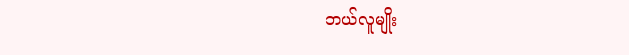ဘယ်လူမျိုး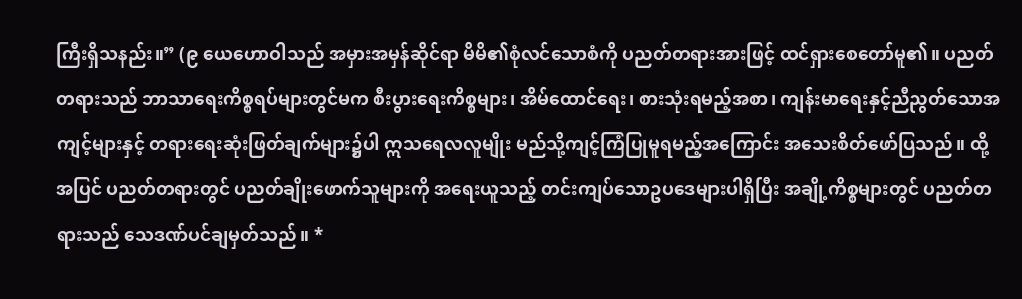ကြီးရှိသနည်း။” (၉ ယေဟောဝါသည် အမှားအမှန်ဆိုင်ရာ မိမိ၏စုံလင်သောစံကို ပညတ်တရားအားဖြင့် ထင်ရှားစေတော်မူ၏။ ပညတ်တရားသည် ဘာသာရေးကိစ္စရပ်များတွင်မက စီးပွားရေးကိစ္စများ၊ အိမ်ထောင်ရေး၊ စားသုံးရမည့်အစာ၊ ကျန်းမာရေးနှင့်ညီညွတ်သောအကျင့်များနှင့် တရားရေးဆုံးဖြတ်ချက်များ၌ပါ ဣသရေလလူမျိုး မည်သို့ကျင့်ကြံပြုမူရမည့်အကြောင်း အသေးစိတ်ဖော်ပြသည်။ ထို့အပြင် ပညတ်တရားတွင် ပညတ်ချိုးဖောက်သူများကို အရေးယူသည့် တင်းကျပ်သောဥပဒေများပါရှိပြီး အချို့ကိစ္စများတွင် ပညတ်တရားသည် သေဒဏ်ပင်ချမှတ်သည်။ *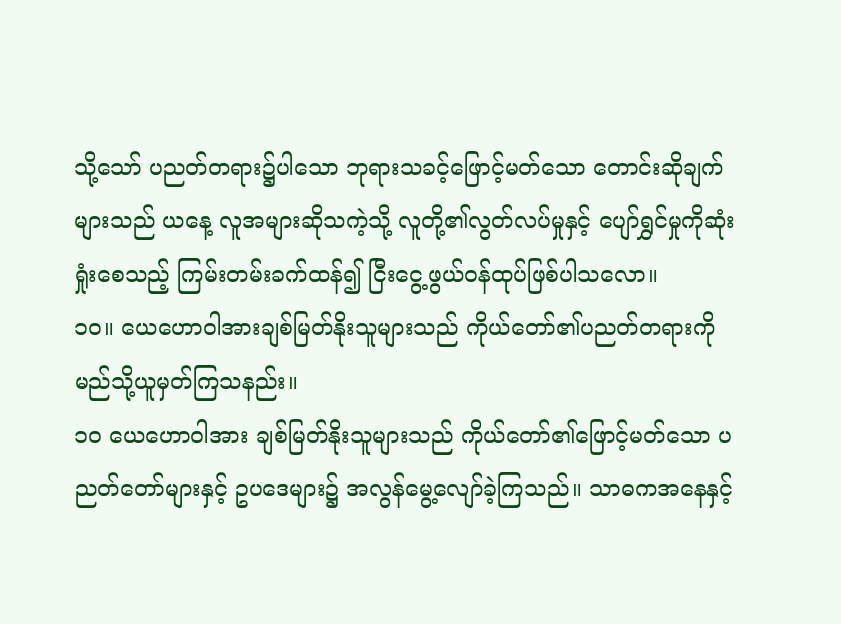သို့သော် ပညတ်တရား၌ပါသော ဘုရားသခင့်ဖြောင့်မတ်သော တောင်းဆိုချက်များသည် ယနေ့ လူအများဆိုသကဲ့သို့ လူတို့၏လွတ်လပ်မှုနှင့် ပျော်ရွှင်မှုကိုဆုံးရှုံးစေသည့် ကြမ်းတမ်းခက်ထန်၍ ငြီးငွေ့ဖွယ်ဝန်ထုပ်ဖြစ်ပါသလော။
၁၀။ ယေဟောဝါအားချစ်မြတ်နိုးသူများသည် ကိုယ်တော်၏ပညတ်တရားကို မည်သို့ယူမှတ်ကြသနည်း။
၁၀ ယေဟောဝါအား ချစ်မြတ်နိုးသူများသည် ကိုယ်တော်၏ဖြောင့်မတ်သော ပညတ်တော်များနှင့် ဥပဒေများ၌ အလွန်မွေ့လျော်ခဲ့ကြသည်။ သာဓကအနေနှင့်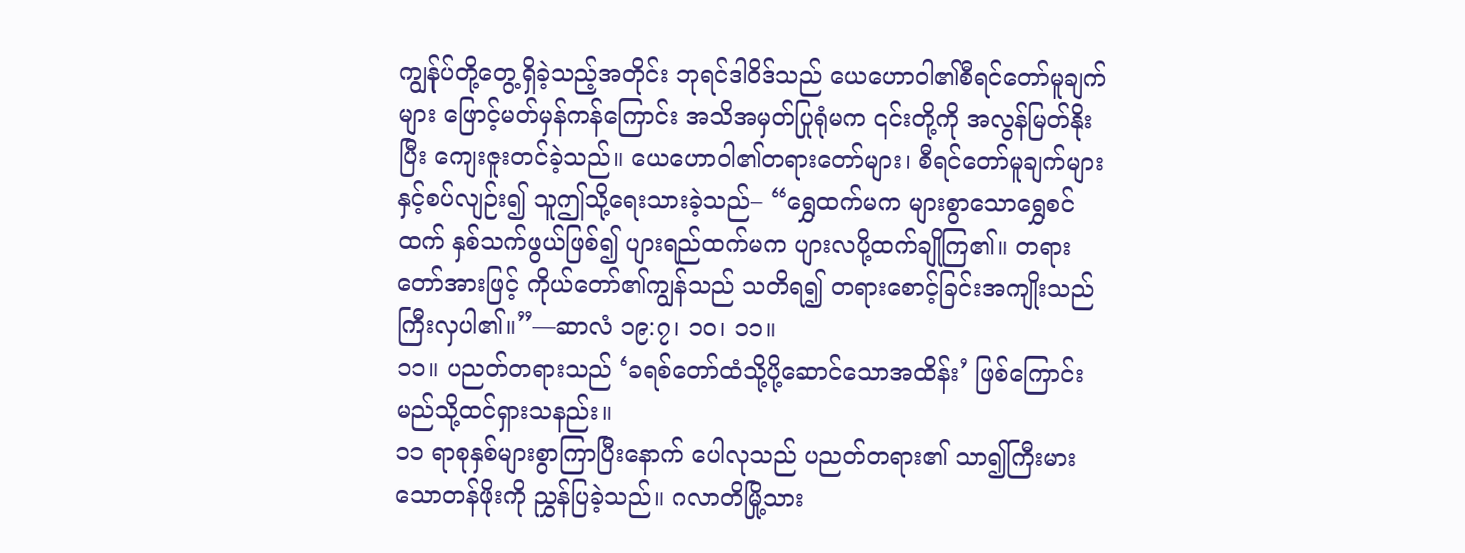ကျွန်ုပ်တို့တွေ့ရှိခဲ့သည့်အတိုင်း ဘုရင်ဒါဝိဒ်သည် ယေဟောဝါ၏စီရင်တော်မူချက်များ ဖြောင့်မတ်မှန်ကန်ကြောင်း အသိအမှတ်ပြုရုံမက ၎င်းတို့ကို အလွန်မြတ်နိုးပြီး ကျေးဇူးတင်ခဲ့သည်။ ယေဟောဝါ၏တရားတော်များ၊ စီရင်တော်မူချက်များနှင့်စပ်လျဉ်း၍ သူဤသို့ရေးသားခဲ့သည်– “ရွှေထက်မက များစွာသောရွှေစင်ထက် နှစ်သက်ဖွယ်ဖြစ်၍ ပျားရည်ထက်မက ပျားလပို့ထက်ချိုကြ၏။ တရားတော်အားဖြင့် ကိုယ်တော်၏ကျွန်သည် သတိရ၍ တရားစောင့်ခြင်းအကျိုးသည်ကြီးလှပါ၏။”—ဆာလံ ၁၉:၇၊ ၁၀၊ ၁၁။
၁၁။ ပညတ်တရားသည် ‘ခရစ်တော်ထံသို့ပို့ဆောင်သောအထိန်း’ ဖြစ်ကြောင်း မည်သို့ထင်ရှားသနည်း။
၁၁ ရာစုနှစ်များစွာကြာပြီးနောက် ပေါလုသည် ပညတ်တရား၏ သာ၍ကြီးမားသောတန်ဖိုးကို ညွှန်ပြခဲ့သည်။ ဂလာတိမြို့သား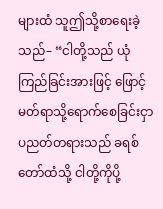များထံ သူဤသို့စာရေးခဲ့သည်– “ငါတို့သည် ယုံကြည်ခြင်းအားဖြင့် ဖြောင့်မတ်ရာသို့ရောက်စေခြင်းငှာ ပညတ်တရားသည် ခရစ်တော်ထံသို့ ငါတို့ကိုပို့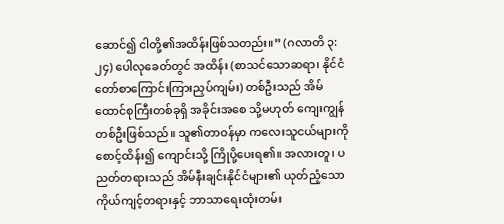ဆောင်၍ ငါတို့၏အထိန်းဖြစ်သတည်း။” (ဂလာတိ ၃:၂၄) ပေါလုခေတ်တွင် အထိန်း (စာသင်သောဆရာ၊ နိုင်ငံတော်စာကြောင်းကြားညှပ်ကျမ်း) တစ်ဦးသည် အိမ်ထောင်စုကြီးတစ်ခုရှိ အခိုင်းအစေ သို့မဟုတ် ကျေးကျွန်တစ်ဦးဖြစ်သည်။ သူ၏တာဝန်မှာ ကလေးသူငယ်များကိုစောင့်ထိန်း၍ ကျောင်းသို့ ကြိုပို့ပေးရ၏။ အလားတူ၊ ပညတ်တရားသည် အိမ်နီးချင်းနိုင်ငံများ၏ ယုတ်ညံ့သောကိုယ်ကျင့်တရားနှင့် ဘာသာရေးထုံးတမ်း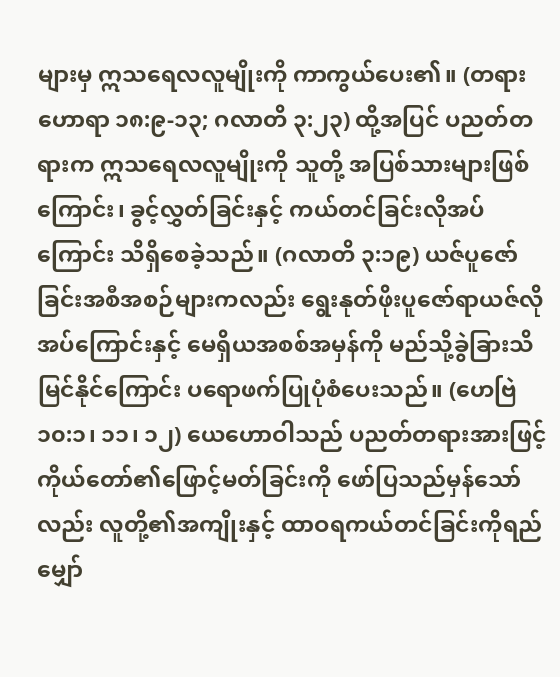များမှ ဣသရေလလူမျိုးကို ကာကွယ်ပေး၏။ (တရားဟောရာ ၁၈:၉-၁၃; ဂလာတိ ၃:၂၃) ထို့အပြင် ပညတ်တရားက ဣသရေလလူမျိုးကို သူတို့ အပြစ်သားများဖြစ်ကြောင်း၊ ခွင့်လွှတ်ခြင်းနှင့် ကယ်တင်ခြင်းလိုအပ်ကြောင်း သိရှိစေခဲ့သည်။ (ဂလာတိ ၃:၁၉) ယဇ်ပူဇော်ခြင်းအစီအစဉ်များကလည်း ရွေးနုတ်ဖိုးပူဇော်ရာယဇ်လိုအပ်ကြောင်းနှင့် မေရှိယအစစ်အမှန်ကို မည်သို့ခွဲခြားသိမြင်နိုင်ကြောင်း ပရောဖက်ပြုပုံစံပေးသည်။ (ဟေဗြဲ ၁၀:၁၊ ၁၁၊ ၁၂) ယေဟောဝါသည် ပညတ်တရားအားဖြင့် ကိုယ်တော်၏ဖြောင့်မတ်ခြင်းကို ဖော်ပြသည်မှန်သော်လည်း လူတို့၏အကျိုးနှင့် ထာဝရကယ်တင်ခြင်းကိုရည်မျှော်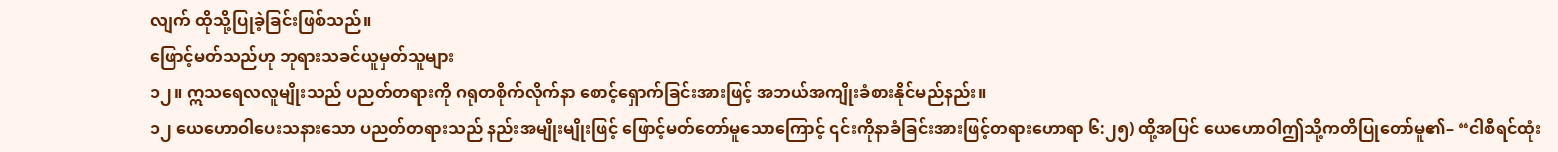လျက် ထိုသို့ပြုခဲ့ခြင်းဖြစ်သည်။
ဖြောင့်မတ်သည်ဟု ဘုရားသခင်ယူမှတ်သူများ
၁၂။ ဣသရေလလူမျိုးသည် ပညတ်တရားကို ဂရုတစိုက်လိုက်နာ စောင့်ရှောက်ခြင်းအားဖြင့် အဘယ်အကျိုးခံစားနိုင်မည်နည်း။
၁၂ ယေဟောဝါပေးသနားသော ပညတ်တရားသည် နည်းအမျိုးမျိုးဖြင့် ဖြောင့်မတ်တော်မူသောကြောင့် ၎င်းကိုနာခံခြင်းအားဖြင့်တရားဟောရာ ၆:၂၅) ထို့အပြင် ယေဟောဝါဤသို့ကတိပြုတော်မူ၏– “ငါစီရင်ထုံး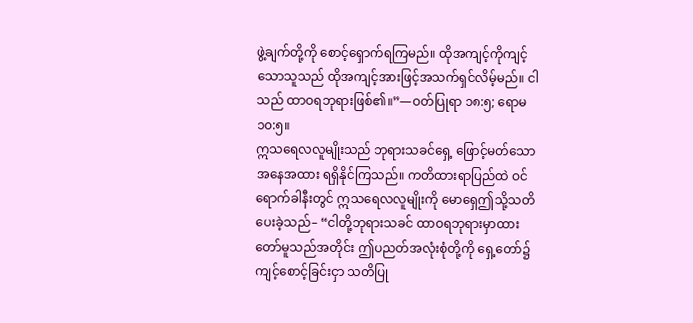ဖွဲ့ချက်တို့ကို စောင့်ရှောက်ရကြမည်။ ထိုအကျင့်ကိုကျင့်သောသူသည် ထိုအကျင့်အားဖြင့်အသက်ရှင်လိမ့်မည်။ ငါသည် ထာဝရဘုရားဖြစ်၏။”—ဝတ်ပြုရာ ၁၈:၅; ရောမ ၁၀:၅။
ဣသရေလလူမျိုးသည် ဘုရားသခင်ရှေ့ ဖြောင့်မတ်သောအနေအထား ရရှိနိုင်ကြသည်။ ကတိထားရာပြည်ထဲ ဝင်ရောက်ခါနီးတွင် ဣသရေလလူမျိုးကို မောရှေဤသို့သတိပေးခဲ့သည်– “ငါတို့ဘုရားသခင် ထာဝရဘုရားမှာထားတော်မူသည်အတိုင်း ဤပညတ်အလုံးစုံတို့ကို ရှေ့တော်၌ကျင့်စောင့်ခြင်းငှာ သတိပြု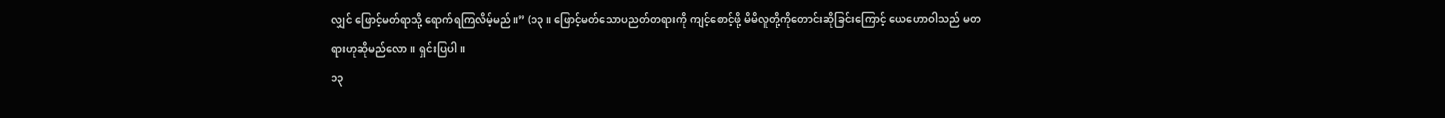လျှင် ဖြောင့်မတ်ရာသို့ ရောက်ရကြလိမ့်မည်။” (၁၃။ ဖြောင့်မတ်သောပညတ်တရားကို ကျင့်စောင့်ဖို့ မိမိလူတို့ကိုတောင်းဆိုခြင်းကြောင့် ယေဟောဝါသည် မတရားဟုဆိုမည်လော။ ရှင်းပြပါ။
၁၃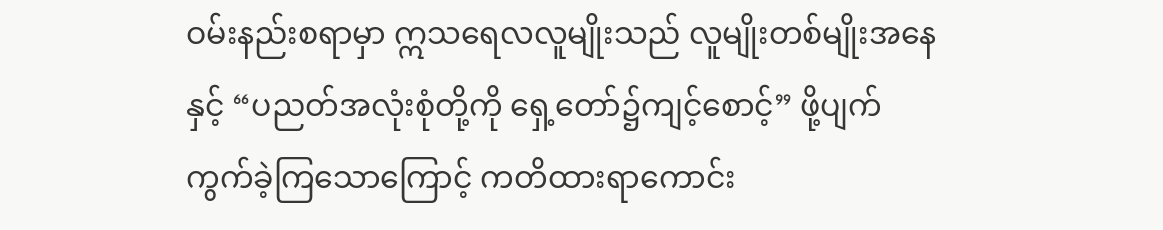ဝမ်းနည်းစရာမှာ ဣသရေလလူမျိုးသည် လူမျိုးတစ်မျိုးအနေနှင့် “ပညတ်အလုံးစုံတို့ကို ရှေ့တော်၌ကျင့်စောင့်” ဖို့ပျက်ကွက်ခဲ့ကြသောကြောင့် ကတိထားရာကောင်း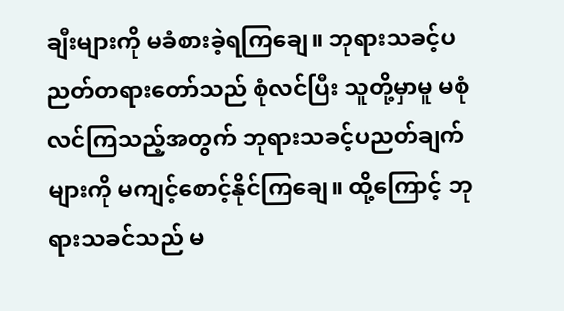ချီးများကို မခံစားခဲ့ရကြချေ။ ဘုရားသခင့်ပညတ်တရားတော်သည် စုံလင်ပြီး သူတို့မှာမူ မစုံလင်ကြသည့်အတွက် ဘုရားသခင့်ပညတ်ချက်များကို မကျင့်စောင့်နိုင်ကြချေ။ ထို့ကြောင့် ဘုရားသခင်သည် မ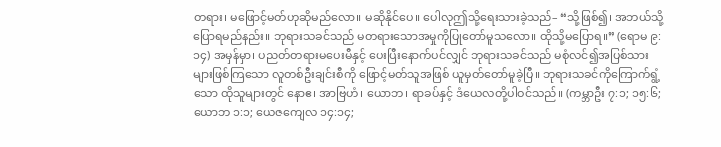တရား၊ မဖြောင့်မတ်ဟုဆိုမည်လော။ မဆိုနိုင်ပေ။ ပေါလုဤသို့ရေးသားခဲ့သည်– “သို့ဖြစ်၍၊ အဘယ်သို့ပြောရမည်နည်း။ ဘုရားသခင်သည် မတရားသောအမှုကိုပြုတော်မူသလော။ ထိုသို့မပြောရ။” (ရောမ ၉:၁၄) အမှန်မှာ၊ ပညတ်တရားမပေးမီနှင့် ပေးပြီးနောက်ပင်လျှင် ဘုရားသခင်သည် မစုံလင်၍အပြစ်သားများဖြစ်ကြသော လူတစ်ဦးချင်းစီကို ဖြောင့်မတ်သူအဖြစ် ယူမှတ်တော်မူခဲ့ပြီ။ ဘုရားသခင်ကိုကြောက်ရွံ့သော ထိုသူများတွင် နောဧ၊ အာဗြဟံ၊ ယောဘ၊ ရာခပ်နှင့် ဒံယေလတို့ပါဝင်သည်။ (ကမ္ဘာဦး ၇:၁; ၁၅:၆; ယောဘ ၁:၁; ယေဇကျေလ ၁၄:၁၄;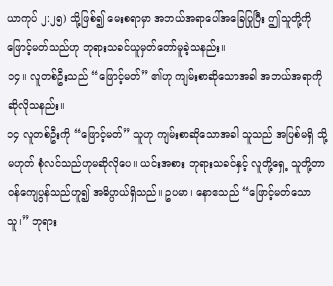ယာကုပ် ၂:၂၅) သို့ဖြစ်၍ မေးစရာမှာ အဘယ်အရာပေါ်အခြေပြုပြီး ဤသူတို့ကို ဖြောင့်မတ်သည်ဟု ဘုရားသခင်ယူမှတ်တော်မူခဲ့သနည်း။
၁၄။ လူတစ်ဦးသည် “ဖြောင့်မတ်” ၏ဟု ကျမ်းစာဆိုသောအခါ အဘယ်အရာကိုဆိုလိုသနည်း။
၁၄ လူတစ်ဦးကို “ဖြောင့်မတ်” သူဟု ကျမ်းစာဆိုသောအခါ သူသည် အပြစ်မရှိ သို့မဟုတ် စုံလင်သည်ဟုမဆိုလိုပေ။ ယင်းအစား ဘုရားသခင်နှင့် လူတို့ရှေ့ သူတို့တာဝန်ကျေပွန်သည်ဟူ၍ အဓိပ္ပာယ်ရှိသည်။ ဥပမာ၊ နောဧသည် “ဖြောင့်မတ်သောသူ၊” ဘုရား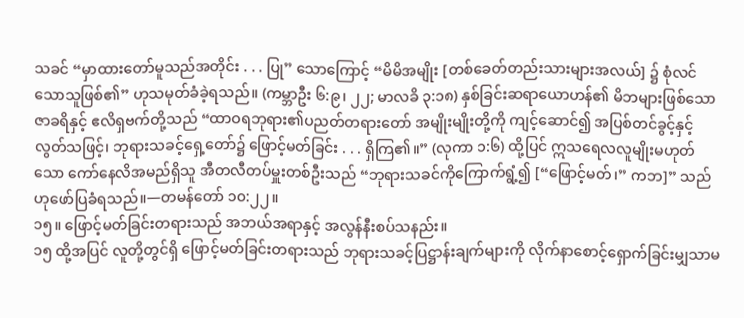သခင် “မှာထားတော်မူသည်အတိုင်း . . . ပြု” သောကြောင့် “မိမိအမျိုး [တစ်ခေတ်တည်းသားများအလယ်] ၌ စုံလင်သောသူဖြစ်၏” ဟုသမုတ်ခံခဲ့ရသည်။ (ကမ္ဘာဦး ၆:၉၊ ၂၂; မာလခိ ၃:၁၈) နှစ်ခြင်းဆရာယောဟန်၏ မိဘများဖြစ်သော ဇာခရိနှင့် ဧလိရှဗက်တို့သည် “ထာဝရဘုရား၏ပညတ်တရားတော် အမျိုးမျိုးတို့ကို ကျင့်ဆောင်၍ အပြစ်တင်ခွင့်နှင့်လွတ်သဖြင့်၊ ဘုရားသခင့်ရှေ့တော်၌ ဖြောင့်မတ်ခြင်း . . . ရှိကြ၏။” (လုကာ ၁:၆) ထို့ပြင် ဣသရေလလူမျိုးမဟုတ်သော ကော်နေလိအမည်ရှိသူ အီတလီတပ်မှူးတစ်ဦးသည် “ဘုရားသခင်ကိုကြောက်ရွံ့၍ [“ဖြောင့်မတ်၊” ကဘ]” သည်ဟုဖော်ပြခံရသည်။—တမန်တော် ၁၀:၂၂။
၁၅။ ဖြောင့်မတ်ခြင်းတရားသည် အဘယ်အရာနှင့် အလွန်နီးစပ်သနည်း။
၁၅ ထို့အပြင် လူတို့တွင်ရှိ ဖြောင့်မတ်ခြင်းတရားသည် ဘုရားသခင့်ပြဋ္ဌာန်းချက်များကို လိုက်နာစောင့်ရှောက်ခြင်းမျှသာမ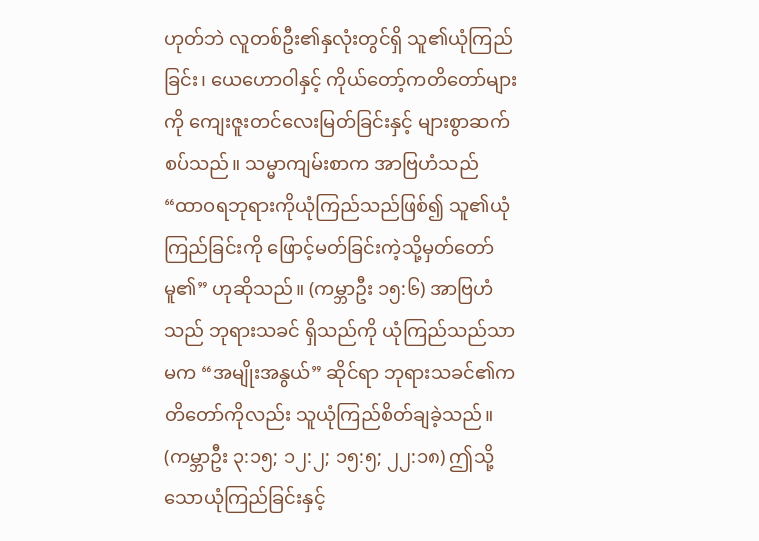ဟုတ်ဘဲ လူတစ်ဦး၏နှလုံးတွင်ရှိ သူ၏ယုံကြည်ခြင်း၊ ယေဟောဝါနှင့် ကိုယ်တော့်ကတိတော်များကို ကျေးဇူးတင်လေးမြတ်ခြင်းနှင့် များစွာဆက်စပ်သည်။ သမ္မာကျမ်းစာက အာဗြဟံသည် “ထာဝရဘုရားကိုယုံကြည်သည်ဖြစ်၍ သူ၏ယုံကြည်ခြင်းကို ဖြောင့်မတ်ခြင်းကဲ့သို့မှတ်တော်မူ၏” ဟုဆိုသည်။ (ကမ္ဘာဦး ၁၅:၆) အာဗြဟံသည် ဘုရားသခင် ရှိသည်ကို ယုံကြည်သည်သာမက “အမျိုးအနွယ်” ဆိုင်ရာ ဘုရားသခင်၏ကတိတော်ကိုလည်း သူယုံကြည်စိတ်ချခဲ့သည်။ (ကမ္ဘာဦး ၃:၁၅; ၁၂:၂; ၁၅:၅; ၂၂:၁၈) ဤသို့သောယုံကြည်ခြင်းနှင့်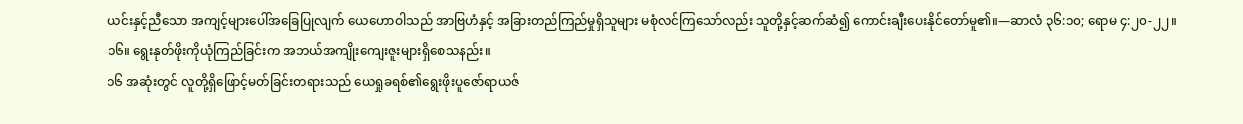ယင်းနှင့်ညီသော အကျင့်များပေါ်အခြေပြုလျက် ယေဟောဝါသည် အာဗြဟံနှင့် အခြားတည်ကြည်မှုရှိသူများ မစုံလင်ကြသော်လည်း သူတို့နှင့်ဆက်ဆံ၍ ကောင်းချီးပေးနိုင်တော်မူ၏။—ဆာလံ ၃၆:၁၀; ရောမ ၄:၂၀-၂၂။
၁၆။ ရွေးနုတ်ဖိုးကိုယုံကြည်ခြင်းက အဘယ်အကျိုးကျေးဇူးများရှိစေသနည်း။
၁၆ အဆုံးတွင် လူတို့ရှိဖြောင့်မတ်ခြင်းတရားသည် ယေရှုခရစ်၏ရွေးဖိုးပူဇော်ရာယဇ်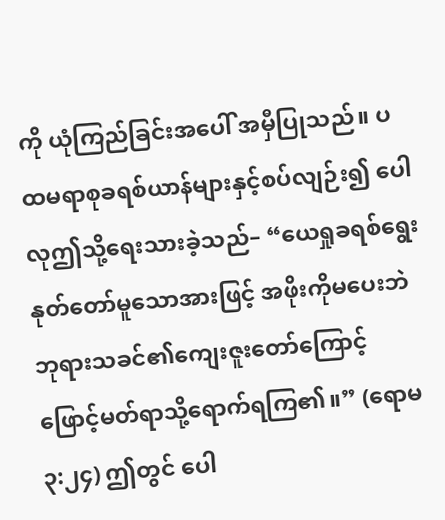ကို ယုံကြည်ခြင်းအပေါ် အမှီပြုသည်။ ပထမရာစုခရစ်ယာန်များနှင့်စပ်လျဉ်း၍ ပေါလုဤသို့ရေးသားခဲ့သည်– “ယေရှုခရစ်ရွေးနုတ်တော်မူသောအားဖြင့် အဖိုးကိုမပေးဘဲ ဘုရားသခင်၏ကျေးဇူးတော်ကြောင့် ဖြောင့်မတ်ရာသို့ရောက်ရကြ၏။” (ရောမ ၃:၂၄) ဤတွင် ပေါ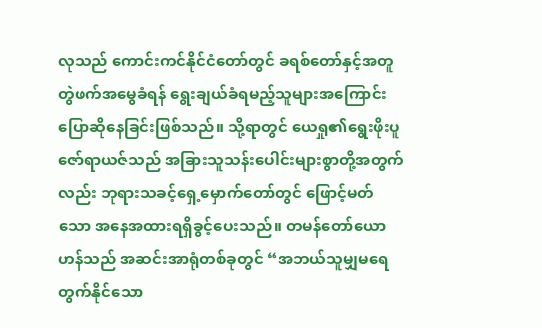လုသည် ကောင်းကင်နိုင်ငံတော်တွင် ခရစ်တော်နှင့်အတူ တွဲဖက်အမွေခံရန် ရွေးချယ်ခံရမည့်သူများအကြောင်း ပြောဆိုနေခြင်းဖြစ်သည်။ သို့ရာတွင် ယေရှု၏ရွေးဖိုးပူဇော်ရာယဇ်သည် အခြားသူသန်းပေါင်းများစွာတို့အတွက်လည်း ဘုရားသခင့်ရှေ့မှောက်တော်တွင် ဖြောင့်မတ်သော အနေအထားရရှိခွင့်ပေးသည်။ တမန်တော်ယောဟန်သည် အဆင်းအာရုံတစ်ခုတွင် “အဘယ်သူမျှမရေတွက်နိုင်သော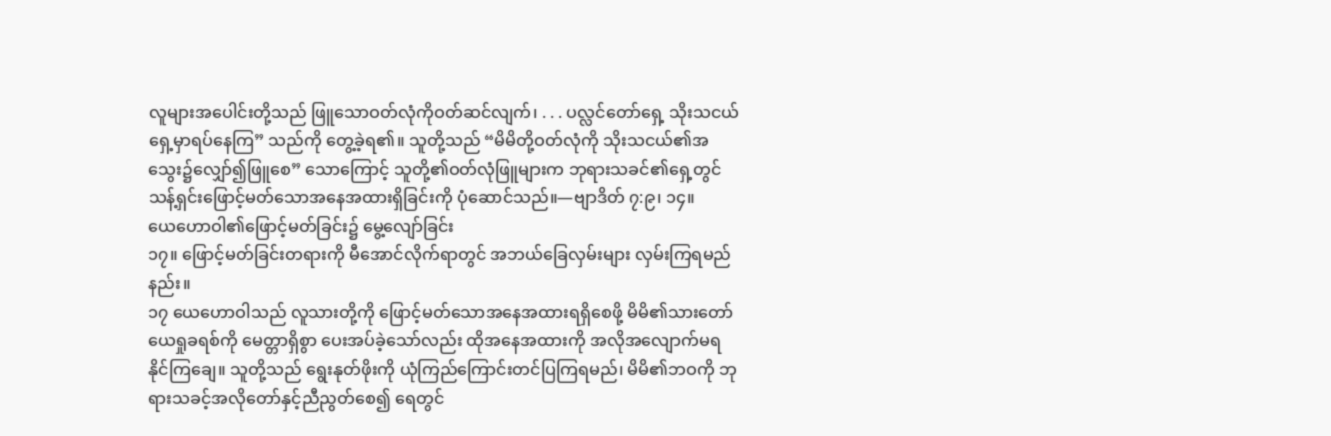လူများအပေါင်းတို့သည် ဖြူသောဝတ်လုံကိုဝတ်ဆင်လျက်၊ . . . ပလ္လင်တော်ရှေ့ သိုးသငယ်ရှေ့မှာရပ်နေကြ” သည်ကို တွေ့ခဲ့ရ၏။ သူတို့သည် “မိမိတို့ဝတ်လုံကို သိုးသငယ်၏အသွေး၌လျှော်၍ဖြူစေ” သောကြောင့် သူတို့၏ဝတ်လုံဖြူများက ဘုရားသခင်၏ရှေ့တွင် သန့်ရှင်းဖြောင့်မတ်သောအနေအထားရှိခြင်းကို ပုံဆောင်သည်။—ဗျာဒိတ် ၇:၉၊ ၁၄။
ယေဟောဝါ၏ဖြောင့်မတ်ခြင်း၌ မွေ့လျော်ခြင်း
၁၇။ ဖြောင့်မတ်ခြင်းတရားကို မီအောင်လိုက်ရာတွင် အဘယ်ခြေလှမ်းများ လှမ်းကြရမည်နည်း။
၁၇ ယေဟောဝါသည် လူသားတို့ကို ဖြောင့်မတ်သောအနေအထားရရှိစေဖို့ မိမိ၏သားတော် ယေရှုခရစ်ကို မေတ္တာရှိစွာ ပေးအပ်ခဲ့သော်လည်း ထိုအနေအထားကို အလိုအလျောက်မရနိုင်ကြချေ။ သူတို့သည် ရွေးနုတ်ဖိုးကို ယုံကြည်ကြောင်းတင်ပြကြရမည်၊ မိမိ၏ဘဝကို ဘုရားသခင့်အလိုတော်နှင့်ညီညွတ်စေ၍ ရေတွင်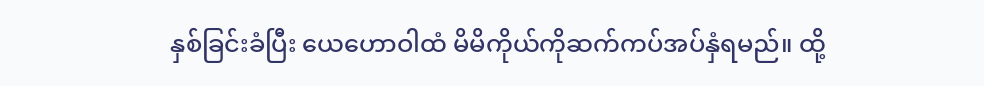နှစ်ခြင်းခံပြီး ယေဟောဝါထံ မိမိကိုယ်ကိုဆက်ကပ်အပ်နှံရမည်။ ထို့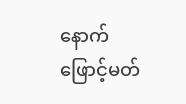နောက် ဖြောင့်မတ်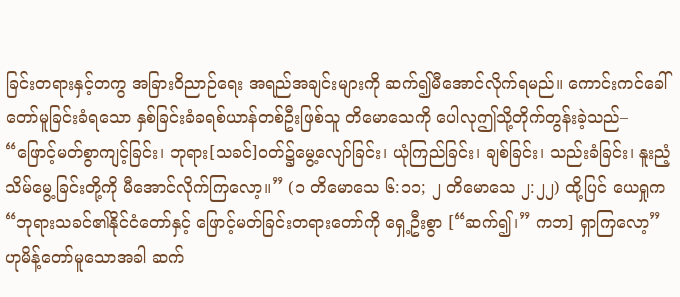ခြင်းတရားနှင့်တကွ အခြားဝိညာဉ်ရေး အရည်အချင်းများကို ဆက်၍မီအောင်လိုက်ရမည်။ ကောင်းကင်ခေါ်တော်မူခြင်းခံရသော နှစ်ခြင်းခံခရစ်ယာန်တစ်ဦးဖြစ်သူ တိမောသေကို ပေါလုဤသို့တိုက်တွန်းခဲ့သည်– “ဖြောင့်မတ်စွာကျင့်ခြင်း၊ ဘုရား[သခင်]ဝတ်၌မွေ့လျော်ခြင်း၊ ယုံကြည်ခြင်း၊ ချစ်ခြင်း၊ သည်းခံခြင်း၊ နူးညံ့သိမ်မွေ့ခြင်းတို့ကို မီအောင်လိုက်ကြလော့။” (၁ တိမောသေ ၆:၁၁; ၂ တိမောသေ ၂:၂၂) ထို့ပြင် ယေရှုက “ဘုရားသခင်၏နိုင်ငံတော်နှင့် ဖြောင့်မတ်ခြင်းတရားတော်ကို ရှေ့ဦးစွာ [“ဆက်၍၊” ကဘ] ရှာကြလော့” ဟုမိန့်တော်မူသောအခါ ဆက်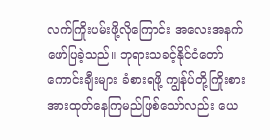လက်ကြိုးပမ်းဖို့လိုကြောင်း အလေးအနက်ဖော်ပြခဲ့သည်။ ဘုရားသခင့်နိုင်ငံတော်ကောင်းချီးများ ခံစားရဖို့ ကျွန်ုပ်တို့ကြိုးစားအားထုတ်နေကြမည်ဖြစ်သော်လည်း ယေ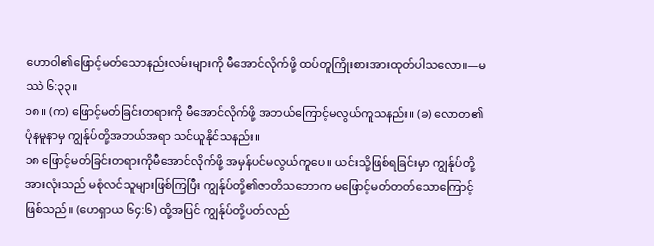ဟောဝါ၏ဖြောင့်မတ်သောနည်းလမ်းများကို မီအောင်လိုက်ဖို့ ထပ်တူကြိုးစားအားထုတ်ပါသလော။—မဿဲ ၆:၃၃။
၁၈။ (က) ဖြောင့်မတ်ခြင်းတရားကို မီအောင်လိုက်ဖို့ အဘယ်ကြောင့်မလွယ်ကူသနည်း။ (ခ) လောတ၏ပုံနမူနာမှ ကျွန်ုပ်တို့အဘယ်အရာ သင်ယူနိုင်သနည်း။
၁၈ ဖြောင့်မတ်ခြင်းတရားကိုမီအောင်လိုက်ဖို့ အမှန်ပင်မလွယ်ကူပေ။ ယင်းသို့ဖြစ်ရခြင်းမှာ ကျွန်ုပ်တို့အားလုံးသည် မစုံလင်သူများဖြစ်ကြပြီး ကျွန်ုပ်တို့၏ဇာတိသဘောက မဖြောင့်မတ်တတ်သောကြောင့်ဖြစ်သည်။ (ဟေရှာယ ၆၄:၆) ထို့အပြင် ကျွန်ုပ်တို့ပတ်လည်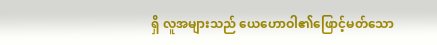ရှိ လူအများသည် ယေဟောဝါ၏ဖြောင့်မတ်သော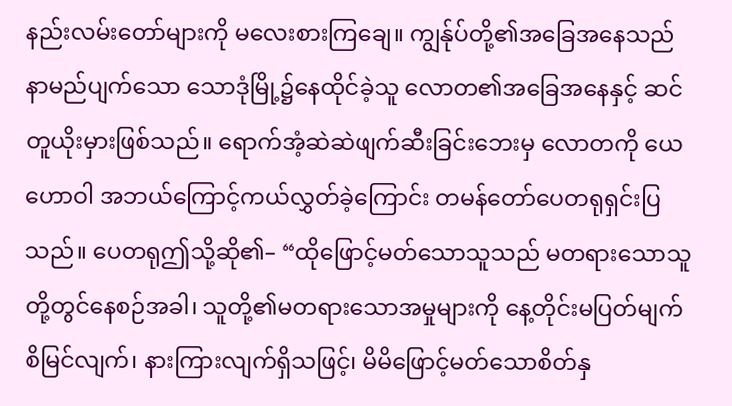နည်းလမ်းတော်များကို မလေးစားကြချေ။ ကျွန်ုပ်တို့၏အခြေအနေသည် နာမည်ပျက်သော သောဒုံမြို့၌နေထိုင်ခဲ့သူ လောတ၏အခြေအနေနှင့် ဆင်တူယိုးမှားဖြစ်သည်။ ရောက်အံ့ဆဲဆဲဖျက်ဆီးခြင်းဘေးမှ လောတကို ယေဟောဝါ အဘယ်ကြောင့်ကယ်လွှတ်ခဲ့ကြောင်း တမန်တော်ပေတရုရှင်းပြသည်။ ပေတရုဤသို့ဆို၏– “ထိုဖြောင့်မတ်သောသူသည် မတရားသောသူတို့တွင်နေစဉ်အခါ၊ သူတို့၏မတရားသောအမှုများကို နေ့တိုင်းမပြတ်မျက်စိမြင်လျက်၊ နားကြားလျက်ရှိသဖြင့်၊ မိမိဖြောင့်မတ်သောစိတ်နှ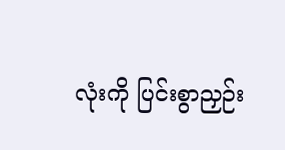လုံးကို ပြင်းစွာညှဉ်း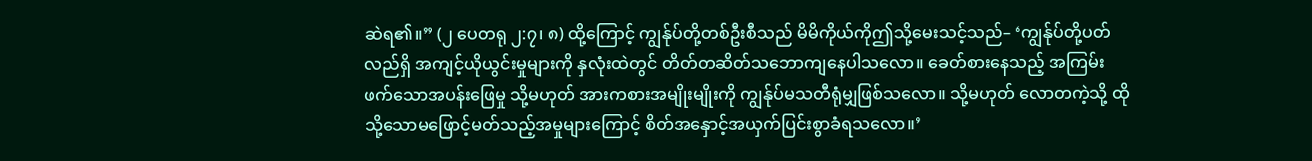ဆဲရ၏။” (၂ ပေတရု ၂:၇၊ ၈) ထို့ကြောင့် ကျွန်ုပ်တို့တစ်ဦးစီသည် မိမိကိုယ်ကိုဤသို့မေးသင့်သည်– ‘ကျွန်ုပ်တို့ပတ်လည်ရှိ အကျင့်ယိုယွင်းမှုများကို နှလုံးထဲတွင် တိတ်တဆိတ်သဘောကျနေပါသလော။ ခေတ်စားနေသည့် အကြမ်းဖက်သောအပန်းဖြေမှု သို့မဟုတ် အားကစားအမျိုးမျိုးကို ကျွန်ုပ်မသတီရုံမျှဖြစ်သလော။ သို့မဟုတ် လောတကဲ့သို့ ထိုသို့သောမဖြောင့်မတ်သည့်အမှုများကြောင့် စိတ်အနှောင့်အယှက်ပြင်းစွာခံရသလော။’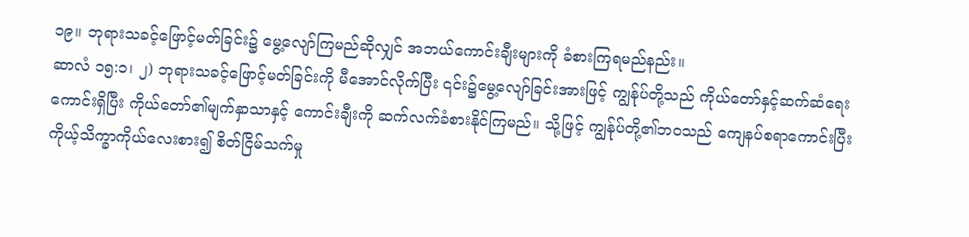၁၉။ ဘုရားသခင့်ဖြောင့်မတ်ခြင်း၌ မွေ့လျော်ကြမည်ဆိုလျှင် အဘယ်ကောင်းချီးများကို ခံစားကြရမည်နည်း။
ဆာလံ ၁၅:၁၊ ၂) ဘုရားသခင့်ဖြောင့်မတ်ခြင်းကို မီအောင်လိုက်ပြီး ၎င်း၌မွေ့လျော်ခြင်းအားဖြင့် ကျွန်ုပ်တို့သည် ကိုယ်တော်နှင့်ဆက်ဆံရေးကောင်းရှိပြီး ကိုယ်တော်၏မျက်နှာသာနှင့် ကောင်းချီးကို ဆက်လက်ခံစားနိုင်ကြမည်။ သို့ဖြင့် ကျွန်ုပ်တို့၏ဘဝသည် ကျေနပ်စရာကောင်းပြီး ကိုယ့်သိက္ခာကိုယ်လေးစား၍ စိတ်ငြိမ်သက်မှု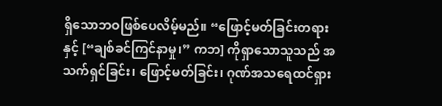ရှိသောဘဝဖြစ်ပေလိမ့်မည်။ “ဖြောင့်မတ်ခြင်းတရားနှင့် [“ချစ်ခင်ကြင်နာမှု၊” ကဘ] ကိုရှာသောသူသည် အသက်ရှင်ခြင်း၊ ဖြောင့်မတ်ခြင်း၊ ဂုဏ်အသရေထင်ရှား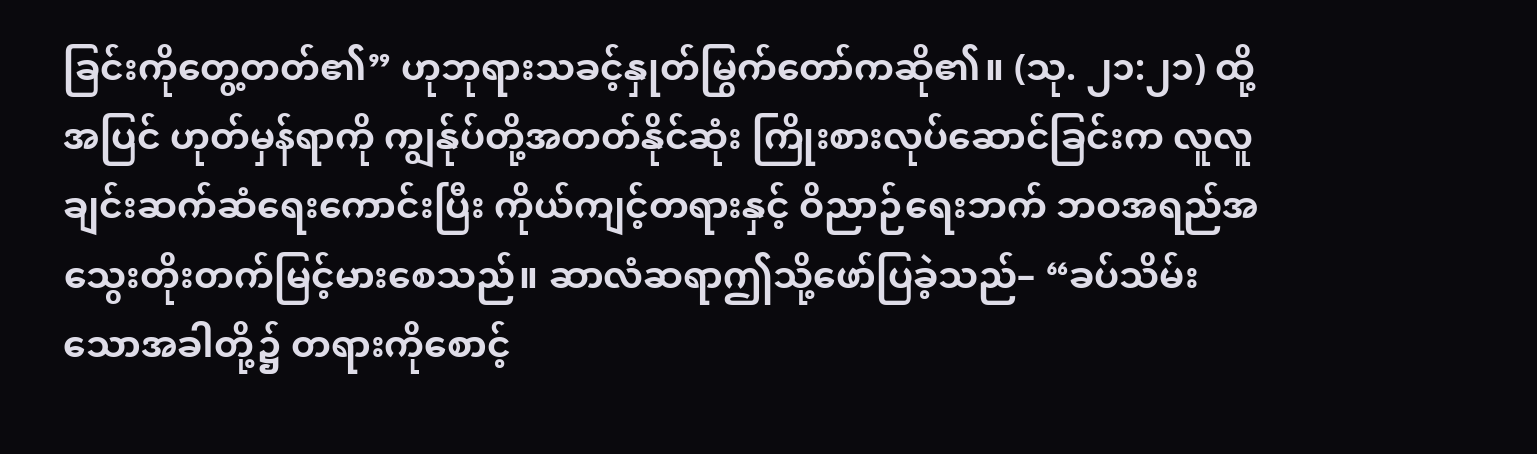ခြင်းကိုတွေ့တတ်၏” ဟုဘုရားသခင့်နှုတ်မြွက်တော်ကဆို၏။ (သု. ၂၁:၂၁) ထို့အပြင် ဟုတ်မှန်ရာကို ကျွန်ုပ်တို့အတတ်နိုင်ဆုံး ကြိုးစားလုပ်ဆောင်ခြင်းက လူလူချင်းဆက်ဆံရေးကောင်းပြီး ကိုယ်ကျင့်တရားနှင့် ဝိညာဉ်ရေးဘက် ဘဝအရည်အသွေးတိုးတက်မြင့်မားစေသည်။ ဆာလံဆရာဤသို့ဖော်ပြခဲ့သည်– “ခပ်သိမ်းသောအခါတို့၌ တရားကိုစောင့်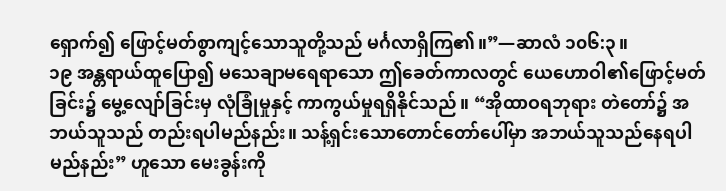ရှောက်၍ ဖြောင့်မတ်စွာကျင့်သောသူတို့သည် မင်္ဂလာရှိကြ၏။”—ဆာလံ ၁၀၆:၃။
၁၉ အန္တရာယ်ထူပြော၍ မသေချာမရေရာသော ဤခေတ်ကာလတွင် ယေဟောဝါ၏ဖြောင့်မတ်ခြင်း၌ မွေ့လျော်ခြင်းမှ လုံခြုံမှုနှင့် ကာကွယ်မှုရရှိနိုင်သည်။ “အိုထာဝရဘုရား တဲတော်၌ အဘယ်သူသည် တည်းရပါမည်နည်း။ သန့်ရှင်းသောတောင်တော်ပေါ်မှာ အဘယ်သူသည်နေရပါမည်နည်း” ဟူသော မေးခွန်းကို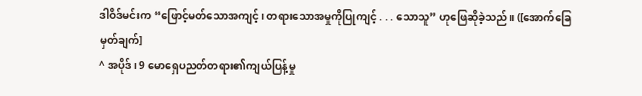ဒါဝိဒ်မင်းက “ဖြောင့်မတ်သောအကျင့်၊ တရားသောအမှုကိုပြုကျင့် . . . သောသူ” ဟုဖြေဆိုခဲ့သည်။ ([အောက်ခြေမှတ်ချက်]
^ အပိုဒ်၊ 9 မောရှေပညတ်တရား၏ကျယ်ပြန့်မှု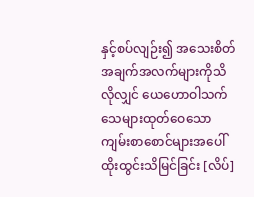နှင့်စပ်လျဉ်း၍ အသေးစိတ်အချက်အလက်များကိုသိလိုလျှင် ယေဟောဝါသက်သေများထုတ်ဝေသော ကျမ်းစာစောင်များအပေါ် ထိုးထွင်းသိမြင်ခြင်း [လိပ်]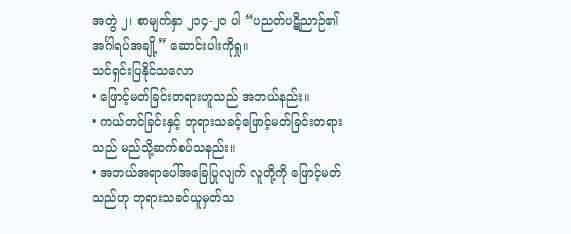အတွဲ ၂၊ စာမျက်နှာ ၂၁၄-၂၀ ပါ “ပညတ်ပဋိညာဉ်၏အင်္ဂါရပ်အချို့” ဆောင်းပါးကိုရှု။
သင်ရှင်းပြနိုင်သလော
• ဖြောင့်မတ်ခြင်းတရားဟူသည် အဘယ်နည်း။
• ကယ်တင်ခြင်းနှင့် ဘုရားသခင့်ဖြောင့်မတ်ခြင်းတရားသည် မည်သို့ဆက်စပ်သနည်း။
• အဘယ်အရာပေါ်အခြေပြုလျက် လူတို့ကို ဖြောင့်မတ်သည်ဟု ဘုရားသခင်ယူမှတ်သ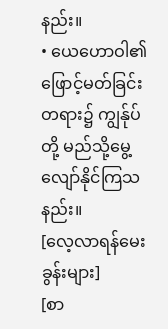နည်း။
• ယေဟောဝါ၏ဖြောင့်မတ်ခြင်းတရား၌ ကျွန်ုပ်တို့ မည်သို့မွေ့လျော်နိုင်ကြသနည်း။
[လေ့လာရန်မေးခွန်းများ]
[စာ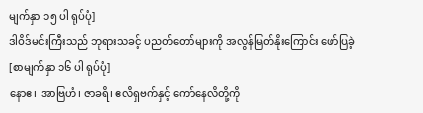မျက်နှာ ၁၅ ပါ ရုပ်ပုံ]
ဒါဝိဒ်မင်းကြီးသည် ဘုရားသခင့် ပညတ်တော်များကို အလွန်မြတ်နိုးကြောင်း ဖော်ပြခဲ့
[စာမျက်နှာ ၁၆ ပါ ရုပ်ပုံ]
နောဧ၊ အာဗြဟံ၊ ဇာခရိ၊ ဧလိရှဗက်နှင့် ကော်နေလိတို့ကို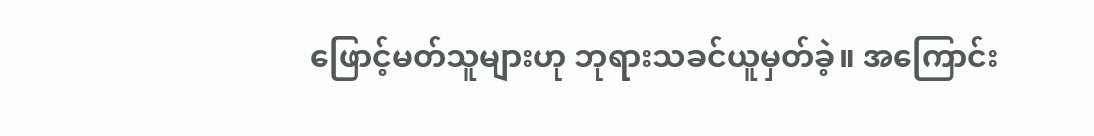ဖြောင့်မတ်သူများဟု ဘုရားသခင်ယူမှတ်ခဲ့။ အကြောင်း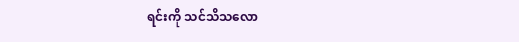ရင်းကို သင်သိသလော